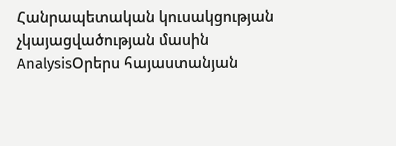Հանրապետական կուսակցության չկայացվածության մասին
AnalysisՕրերս հայաստանյան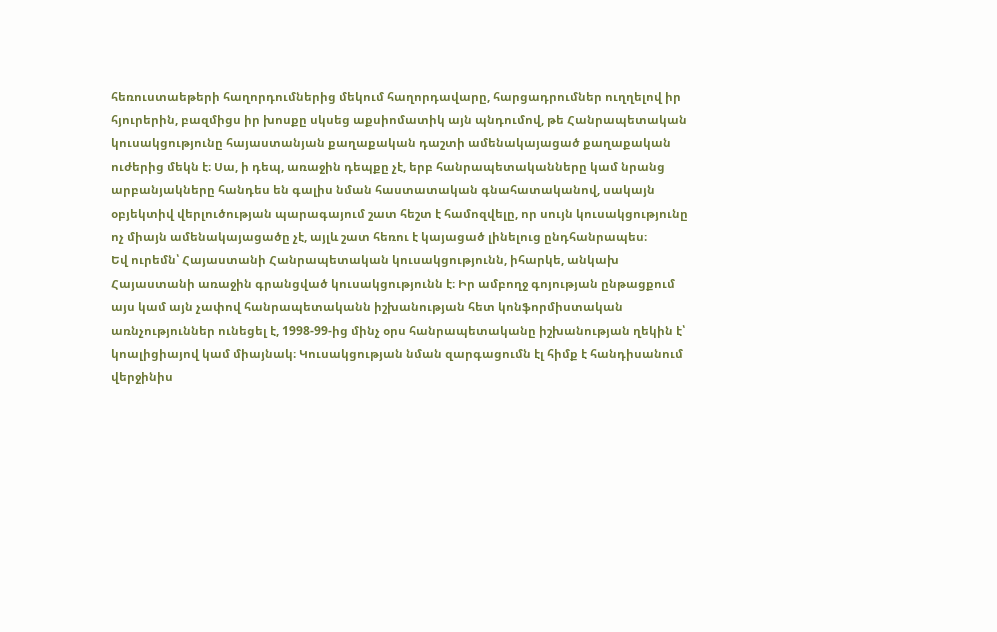հեռուստաեթերի հաղորդումներից մեկում հաղորդավարը, հարցադրումներ ուղղելով իր հյուրերին, բազմիցս իր խոսքը սկսեց աքսիոմատիկ այն պնդումով, թե Հանրապետական կուսակցությունը հայաստանյան քաղաքական դաշտի ամենակայացած քաղաքական ուժերից մեկն է։ Սա, ի դեպ, առաջին դեպքը չէ, երբ հանրապետականները կամ նրանց արբանյակները հանդես են գալիս նման հաստատական գնահատականով, սակայն օբյեկտիվ վերլուծության պարագայում շատ հեշտ է համոզվելը, որ սույն կուսակցությունը ոչ միայն ամենակայացածը չէ, այլև շատ հեռու է կայացած լինելուց ընդհանրապես։
Եվ ուրեմն՝ Հայաստանի Հանրապետական կուսակցությունն, իհարկե, անկախ Հայաստանի առաջին գրանցված կուսակցությունն է։ Իր ամբողջ գոյության ընթացքում այս կամ այն չափով հանրապետականն իշխանության հետ կոնֆորմիստական առնչություններ ունեցել է, 1998-99-ից մինչ օրս հանրապետականը իշխանության ղեկին է՝ կոալիցիայով կամ միայնակ։ Կուսակցության նման զարգացումն էլ հիմք է հանդիսանում վերջինիս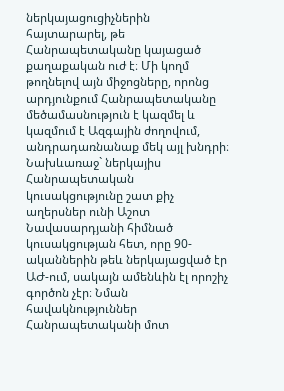ներկայացուցիչներին հայտարարել, թե Հանրապետականը կայացած քաղաքական ուժ է։ Մի կողմ թողնելով այն միջոցները, որոնց արդյունքում Հանրապետականը մեծամասնություն է կազմել և կազմում է Ազգային ժողովում, անդրադառնանաք մեկ այլ խնդրի։
Նախևառաջ` ներկայիս Հանրապետական կուսակցությունը շատ քիչ աղերսներ ունի Աշոտ Նավասարդյանի հիմնած կուսակցության հետ, որը 90-ականներին թեև ներկայացված էր ԱԺ-ում, սակայն ամենևին էլ որոշիչ գործոն չէր։ Նման հավակնություններ Հանրապետականի մոտ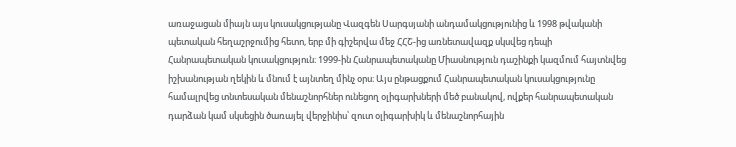առաջացան միայն այս կուսակցությանը Վազգեն Սարգսյանի անդամակցությունից և 1998 թվականի պետական հեղաշրջումից հետո, երբ մի գիշերվա մեջ ՀՀՇ-ից առնետավազք սկսվեց դեպի Հանրապետական կուսակցություն։ 1999-ին Հանրապետականը Միասնություն դաշինքի կազմում հայտնվեց իշխանության ղեկին և մնում է այնտեղ մինչ օրս։ Այս ընթացքում Հանրապետական կուսակցությունը համալրվեց տնտեսական մենաշնորհներ ունեցող օլիգարխների մեծ բանակով, ովքեր հանրապետական դարձան կամ սկսեցին ծառայել վերջինիս՝ զուտ օլիգարխիկ և մենաշնորհային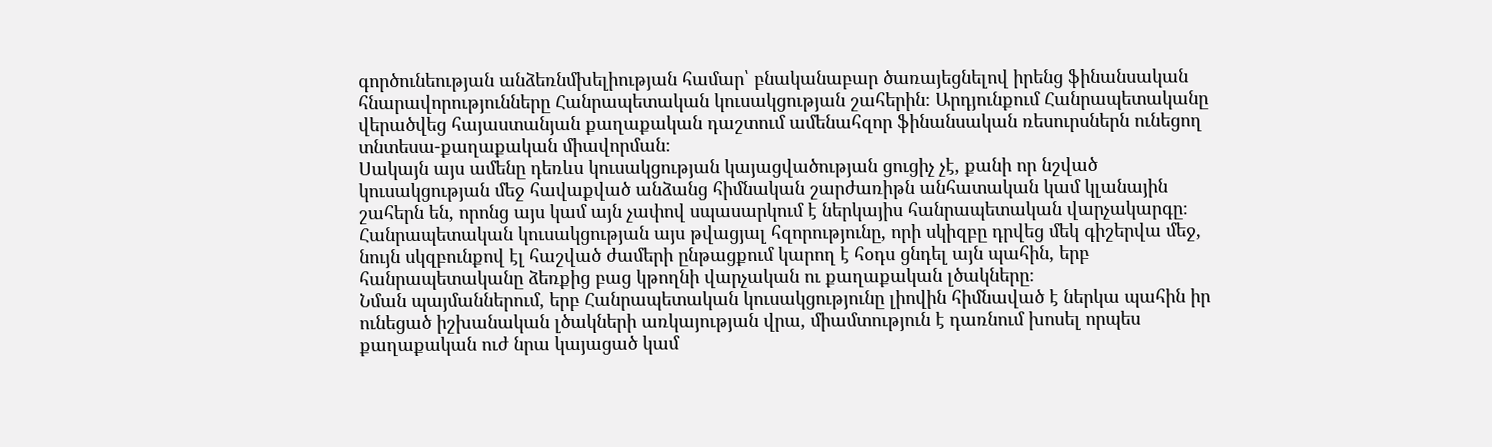գործունեության անձեռնմխելիության համար՝ բնականաբար ծառայեցնելով իրենց ֆինանսական հնարավորությունները Հանրապետական կուսակցության շահերին։ Արդյունքում Հանրապետականը վերածվեց հայաստանյան քաղաքական դաշտում ամենահզոր ֆինանսական ռեսուրսներն ունեցող տնտեսա-քաղաքական միավորման։
Սակայն այս ամենը դեռևս կուսակցության կայացվածության ցուցիչ չէ, քանի որ նշված կուսակցության մեջ հավաքված անձանց հիմնական շարժառիթն անհատական կամ կլանային շահերն են, որոնց այս կամ այն չափով սպասարկում է ներկայիս հանրապետական վարչակարգը։ Հանրապետական կուսակցության այս թվացյալ հզորությունը, որի սկիզբը դրվեց մեկ գիշերվա մեջ, նույն սկզբունքով էլ հաշված ժամերի ընթացքում կարող է հօդս ցնդել այն պահին, երբ հանրապետականը ձեռքից բաց կթողնի վարչական ու քաղաքական լծակները։
Նման պայմաններում, երբ Հանրապետական կուսակցությունը լիովին հիմնաված է ներկա պահին իր ունեցած իշխանական լծակների առկայության վրա, միամտություն է դառնում խոսել որպես քաղաքական ուժ նրա կայացած կամ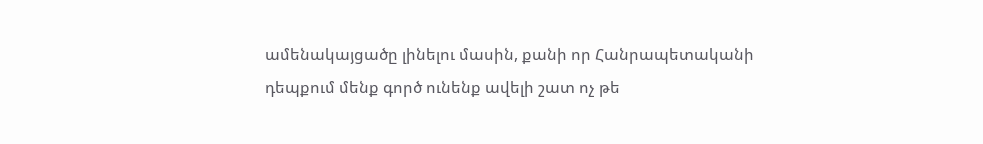ամենակայցածը լինելու մասին, քանի որ Հանրապետականի դեպքում մենք գործ ունենք ավելի շատ ոչ թե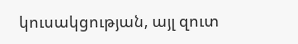կուսակցության, այլ զուտ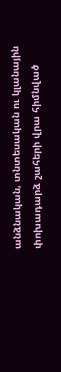անձնական, տնտեսական ու կլանային փոխադարձ շահերի վրա հիմնված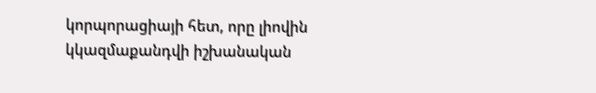կորպորացիայի հետ, որը լիովին կկազմաքանդվի իշխանական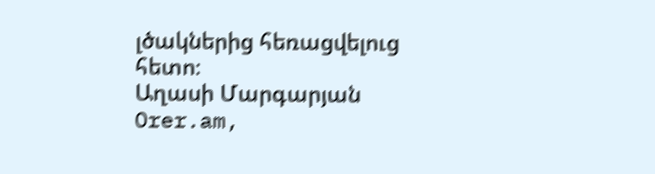լծակներից հեռացվելուց հետո։
Աղասի Մարգարյան
Orer.am,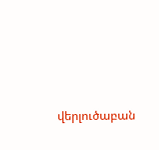վերլուծաբան